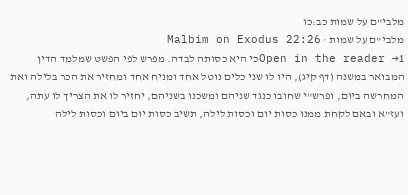מלבי"ם על שמות כב:כו
מלבי"ם על שמות · Malbim on Exodus 22:26
Open in the reader →1כי היא כסותה לבדה. מפרש לפי הפשט שמלמד הדין המבואר במשנה (דף קיג), היו לו שני כלים נוטל אחד ומניח אחד ומחזיר את הכר בלילה ואת המחרשה ביום, ופרש"י שחובו כנגד שניהם ומשכנו בשניהם, יחזיר לו את הצריך לו עתה, ועז"א ובאם לקחת ממנו כסות יום וכסות לילה, תשיב כסות יום ביום וכסות לילה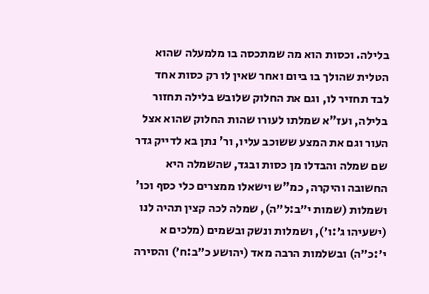בלילה. וכסות הוא מה שמתכסה בו מלמעלה שהוא הטלית שהולך בו ביום ואחר שאין לו רק כסות אחד לבד תחזיר לו, וגם את החלוק שלובש בלילה תחזור בלילה, ועז"א שמלתו לעורו שהות החלוק שהוא אצל העור וגם את המצע ששוכב עליו, ור' נתן בא לדייק גדר שם שמלה והבדלו מן כסות ובגד, שהשמלה היא החשובה והיקרה, כמ"ש וישאלו ממצרים כלי כסף וכו' ושמלות (שמות י״ב:ל״ה), שמלה לכה קצין תהיה לנו (ישעיהו ג׳:ו׳), ושמלות ונשק ובשמים (מלכים א י׳:כ״ה) ובשלמות הרבה מאד (יהושע כ״ב:ח׳) והסירה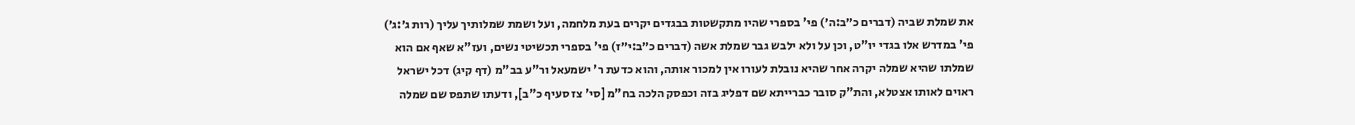את שמלת שביה (דברים כ״ב:ה׳) פי' בספרי שהיו מתקשטות בבגדים יקרים בעת מלחמה, ועל ושמת שמלותיך עליך (רות ג׳:ג׳) פי' במדרש אלו בגדי יו"ט, וכן על ולא ילבש גבר שמלת אשה (דברים כ״ב:י״ז) פי' בספרי תכשיטי נשים, ועז"א שאף אם הוא שמלתו שהיא שמלה יקרה אחר שהיא נובלת לעורו אין למכור אותה, והוא כדעת ר' ישמעאל ור"ע בב"מ (דף קיג) דכל ישראל ראוים לאותו אצטלא, והת"ק סובר כברייתא שם דפליג בזה וכפסק הלכה בח"מ [סי' צז סעיף כ"ב], ודעתו שתפס שם שמלה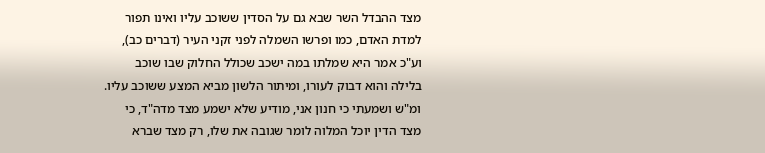מצד ההבדל השר שבא גם על הסדין ששוכב עליו ואינו תפור למדת האדם, כמו ופרשו השמלה לפני זקני העיר (דברים כב), וע"כ אמר היא שמלתו במה ישכב שכולל החלוק שבו שוכב בלילה והוא דבוק לעורו, ומיתור הלשון מביא המצע ששוכב עליו. ומ"ש ושמעתי כי חנון אני, מודיע שלא ישמע מצד מדה"ד, כי מצד הדין יוכל המלוה לומר שגובה את שלו, רק מצד שברא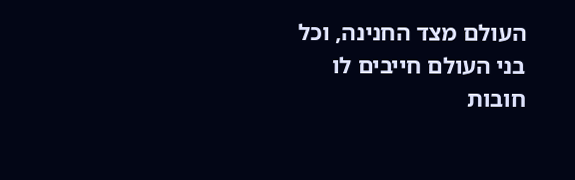העולם מצד החנינה, וכל בני העולם חייבים לו חובות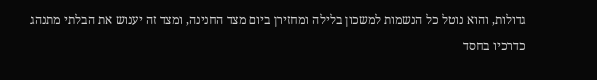גדולות, והוא נוטל כל הנשמות למשכון בלילה ומחזירן ביום מצד החנינה, ומצד זה יענוש את הבלתי מתנהג כדרכיו בחסד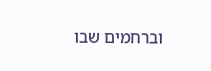וברחמים שבו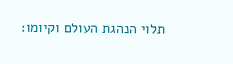תלוי הנהגת העולם וקיומו: